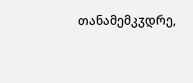თანამემკჳდრე,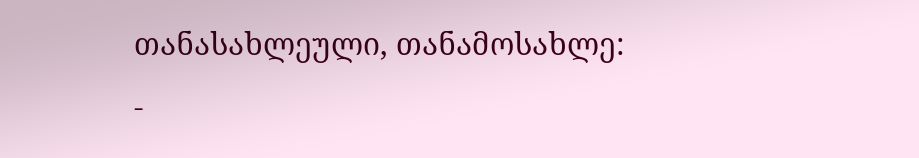თანასახლეული, თანამოსახლე:
-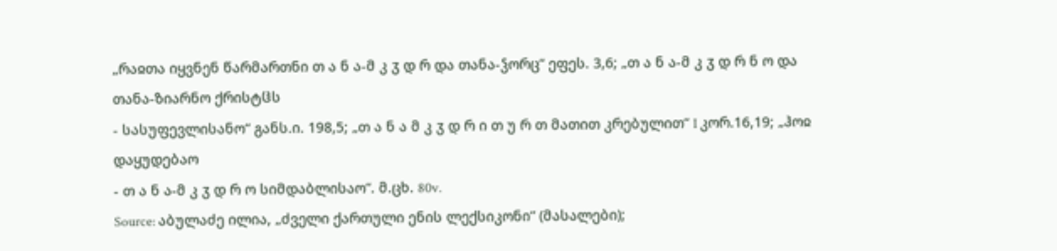„რაჲთა იყვნენ წარმართნი თ ა ნ ა-მ კ ჳ დ რ და თანა-ჴორც“ ეფეს. 3,6; „თ ა ნ ა-მ კ ჳ დ რ ნ ო და თანა-ზიარნო ქრისტჱს
- სასუფევლისანო“ განს.ი. 198,5; „თ ა ნ ა მ კ ჳ დ რ ი თ უ რ თ მათით კრებულით“ I კორ.16,19; „ჰოჲ დაყუდებაო
- თ ა ნ ა-მ კ ჳ დ რ ო სიმდაბლისაო“. მ.ცხ. 80v.
Source: აბულაძე ილია, „ძველი ქართული ენის ლექსიკონი“ (მასალები);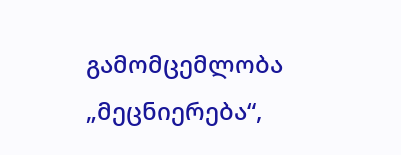გამომცემლობა „მეცნიერება“,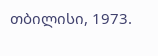თბილისი, 1973.